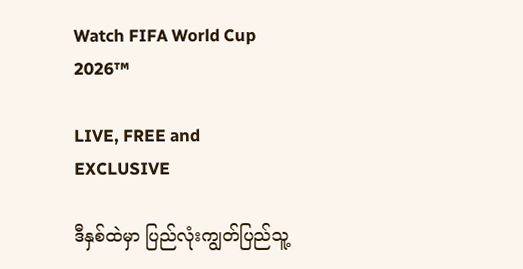Watch FIFA World Cup 2026™

LIVE, FREE and EXCLUSIVE

ဒီနှစ်ထဲမှာ ပြည်လုံးကျွတ်ပြည်သူ့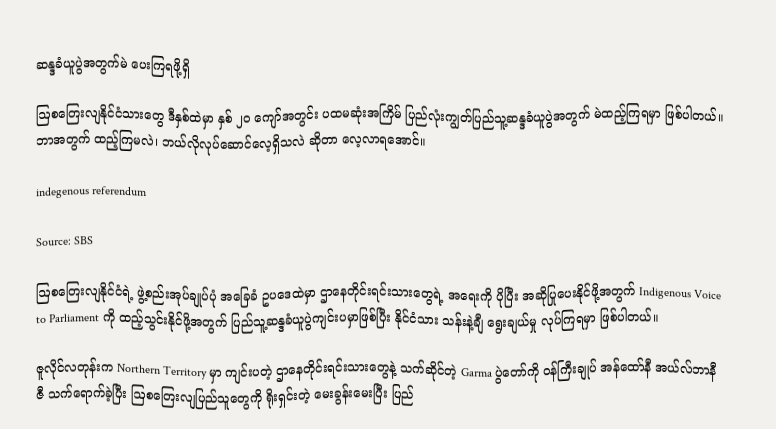ဆန္ဒခံယူပွဲအတွက်မဲ ပေးကြရဖို့ရှိ

ဩစတြေးလျနိုင်ငံသားတွေ ဒီနှစ်ထဲမှာ နှစ် ၂၀ ကျော်အတွင်း ပထမဆုံးအကြိမ် ပြည်လုံးကျွတ်ပြည်သူ့ဆန္ဒခံယူပွဲအတွက် မဲထည့်ကြရမှာ ဖြစ်ပါတယ်။ ဘာအတွက် ထည့်ကြမလဲ၊ ဘယ်လိုလုပ်ဆောင်လေ့ရှိသလဲ ဆိုတာ လေ့လာရအောင်။

indegenous referendum

Source: SBS

ဩစတြေးလျနိုင်ငံရဲ့ ဖွဲ့စည်းအုပ်ချုပ်ပုံ အခြေခံ ဥပဒေထဲမှာ ဌာနေတိုင်းရင်းသားတွေရဲ့ အရေးကို ပိုပြီး အဆိုပြုပေးနိုင်ဖို့အတွက် Indigenous Voice to Parliament ကို ထည့်သွင်းနိုင်ဖို့အတွက် ပြည်သူ့ဆန္ဒခံယူပွဲကျင်းပမှာဖြစ်ပြီး နိုင်ငံသား သန်းနဲ့ချီ ရွေးချယ်မှု လုပ်ကြရမှာ ဖြစ်ပါတယ်။

ဇူလိုင်လတုန်းက Northern Territory မှာ ကျင်းပတဲ့ ဌာနေတိုင်းရင်းသားတွေနဲ့ သက်ဆိုင်တဲ့ Garma ပွဲတော်ကို ဝန်ကြီးချုပ် အန်ထော်နီ အယ်လ်ဘာနီဇီ သက်ရောက်ခဲ့ပြီး ဩစတြေးလျပြည်သူတွေကို ရိုးရှင်းတဲ့ မေးခွန်းမေးပြီး ပြည်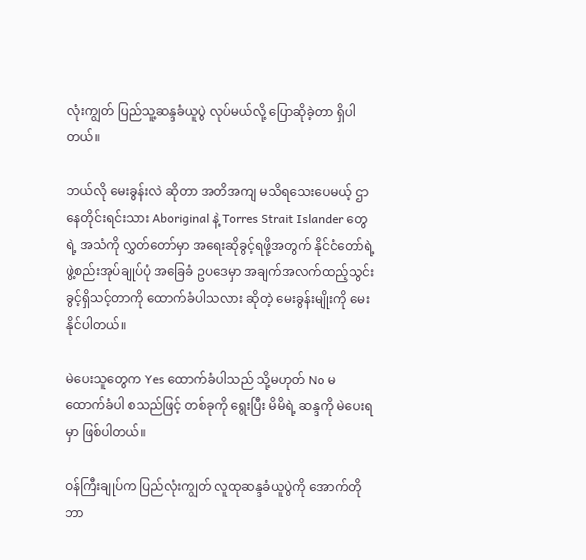လုံးကျွတ် ပြည်သူ့ဆန္ဒခံယူပွဲ လုပ်မယ်လို့ ပြောဆိုခဲ့တာ ရှိပါတယ်။

ဘယ်လို မေးခွန်းလဲ ဆိုတာ အတိအကျ မသိရသေးပေမယ့် ဌာနေတိုင်းရင်းသား Aboriginal နဲ့ Torres Strait Islander တွေရဲ့ အသံကို လွှတ်တော်မှာ အရေးဆိုခွင့်ရဖို့အတွက် နိုင်ငံတော်ရဲ့ ဖွဲ့စည်းအုပ်ချုပ်ပုံ အခြေခံ ဥပဒေမှာ အချက်အလက်ထည့်သွင်းခွင့်ရှိသင့်တာကို ထောက်ခံပါသလား ဆိုတဲ့ မေးခွန်းမျိုးကို မေးနိုင်ပါတယ်။

မဲပေးသူတွေက Yes ထောက်ခံပါသည် သို့မဟုတ် No မထောက်ခံပါ စသည်ဖြင့် တစ်ခုကို ရွေးပြီး မိမိရဲ့ ဆန္ဒကို မဲပေးရမှာ ဖြစ်ပါတယ်။

ဝန်ကြီးချုပ်က ပြည်လုံးကျွတ် လူထုဆန္ဒခံယူပွဲကို အောက်တိုဘာ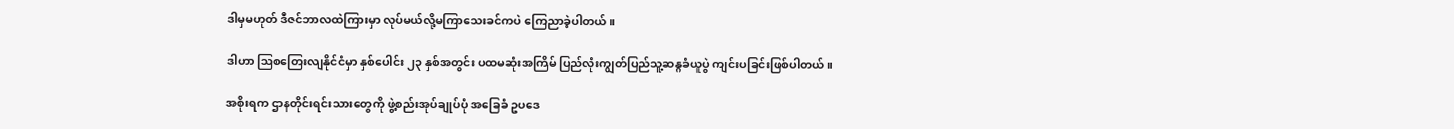ဒါမှမဟုတ် ဒီဇင်ဘာလထဲကြားမှာ လုပ်မယ်လို့မကြာသေးခင်ကပဲ ကြေညာခဲ့ပါတယ်။

ဒါဟာ ဩစတြေးလျနိုင်ငံမှာ နှစ်ပေါင်း ၂၃ နှစ်အတွင်း ပထမဆုံးအကြိမ် ပြည်လုံးကျွတ်ပြည်သူ့ဆန္ဂခံယူပွဲ ကျင်းပခြင်းဖြစ်ပါတယ်။

အစိုးရက ဌာနတိုင်းရင်းသားတွေကို ဖွဲ့စည်းအုပ်ချုပ်ပုံ အခြေခံ ဥပဒေ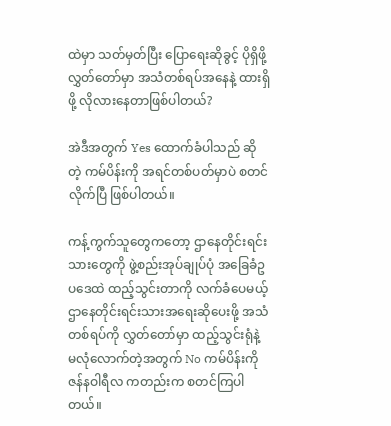ထဲမှာ သတ်မှတ်ပြီး ပြောရေးဆိုခွင့် ပိုရှိဖို့ လွှတ်တော်မှာ အသံတစ်ရပ်အနေနဲ့ ထားရှိဖို့ လိုလားနေတာဖြစ်ပါတယ်?

အဲဒီအတွက် Yes ထောက်ခံပါသည် ဆိုတဲ့ ကမ်ပိန်းကို အရင်တစ်ပတ်မှာပဲ စတင်လိုက်ပြီ ဖြစ်ပါတယ်။

ကန့်ကွက်သူတွေကတော့ ဌာနေတိုင်းရင်းသားတွေကို ဖွဲ့စည်းအုပ်ချုပ်ပုံ အခြေခံဥပဒေထဲ ထည့်သွင်းတာကို လက်ခံပေမယ့် ဌာနေတိုင်းရင်းသားအရေးဆိုပေးဖို့ အသံတစ်ရပ်ကို လွှတ်တော်မှာ ထည့်သွင်းရုံနဲ့ မလုံလောက်တဲ့အတွက် No ကမ်ပိန်းကို ဇန်နဝါရီလ ကတည်းက စတင်ကြပါတယ်။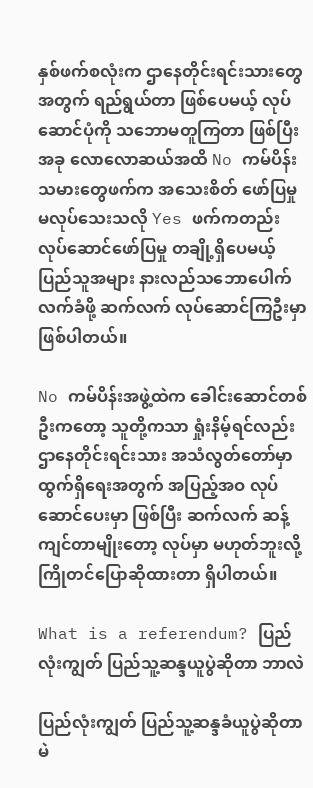နှစ်ဖက်စလုံးက ဌာနေတိုင်းရင်းသားတွေအတွက် ရည်ရွယ်တာ ဖြစ်ပေမယ့် လုပ်ဆောင်ပုံကို သဘောမတူကြတာ ဖြစ်ပြီး အခု လောလောဆယ်အထိ No ကမ်ပိန်းသမားတွေဖက်က အသေးစိတ် ဖော်ပြမှု မလုပ်သေးသလို Yes ဖက်ကတည်း လုပ်ဆောင်ဖော်ပြမှု တချို့ရှိပေမယ့် ပြည်သူအများ နားလည်သဘောပေါက် လက်ခံဖို့ ဆက်လက် လုပ်ဆောင်ကြဦးမှာ ဖြစ်ပါတယ်။

No ကမ်ပိန်းအဖွဲ့ထဲက ခေါင်းဆောင်တစ်ဦးကတော့ သူတို့ကသာ ရှုံးနိမ့်ရင်လည်း ဌာနေတိုင်းရင်းသား အသံလွတ်တော်မှာ ထွက်ရှိရေးအတွက် အပြည့်အဝ လုပ်ဆောင်ပေးမှာ ဖြစ်ပြီး ဆက်လက် ဆန့်ကျင်တာမျိုးတော့ လုပ်မှာ မဟုတ်ဘူးလို့ ကြိုတင်ပြောဆိုထားတာ ရှိပါတယ်။

What is a referendum? ပြည်လုံးကျွတ် ပြည်သူ့ဆန္ဒယူပွဲဆိုတာ ဘာလဲ

ပြည်လုံးကျွတ် ပြည်သူ့ဆန္ဒခံယူပွဲဆိုတာ မဲ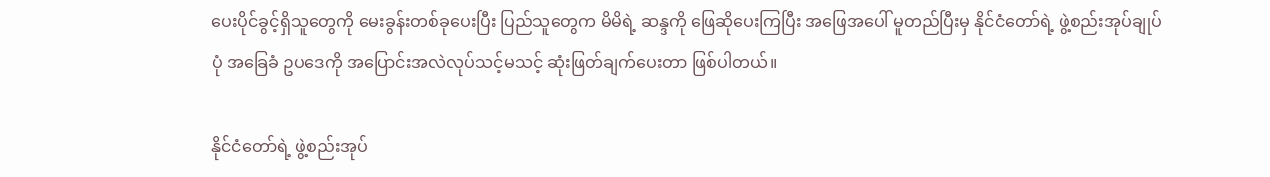ပေးပိုင်ခွင့်ရှိသူတွေကို မေးခွန်းတစ်ခုပေးပြီး ပြည်သူတွေက မိမိရဲ့ ဆန္ဒကို ဖြေဆိုပေးကြပြီး အဖြေအပေါ် မူတည်ပြီးမှ နိုင်ငံတော်ရဲ့ ဖွဲ့စည်းအုပ်ချုပ်ပုံ အခြေခံ ဥပဒေကို အပြောင်းအလဲလုပ်သင့်မသင့် ဆုံးဖြတ်ချက်ပေးတာ ဖြစ်ပါတယ်။

နိုင်ငံတော်ရဲ့ ဖွဲ့စည်းအုပ်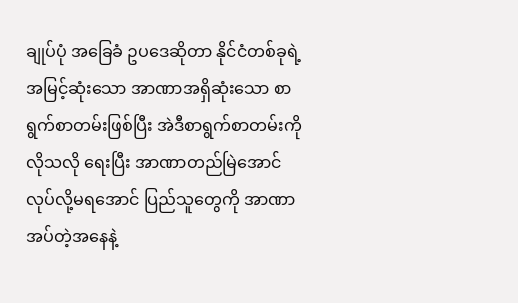ချုပ်ပုံ အခြေခံ ဥပဒေဆိုတာ နိုင်ငံတစ်ခုရဲ့ အမြင့်ဆုံးသော အာဏာအရှိဆုံးသော စာရွက်စာတမ်းဖြစ်ပြီး အဲဒီစာရွက်စာတမ်းကို လိုသလို ရေးပြီး အာဏာတည်မြဲအောင် လုပ်လို့မရအောင် ပြည်သူတွေကို အာဏာအပ်တဲ့အနေနဲ့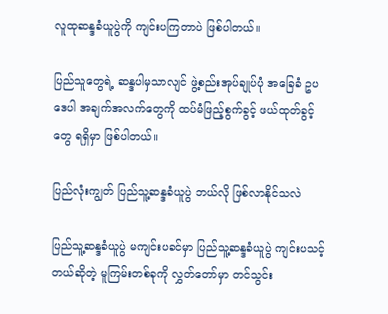လူထုဆန္ဒခံယူပွဲကို ကျင်းပကြတာပဲ ဖြစ်ပါတယ်။

ပြည်သူတွေရဲ့ ဆန္ဒပါမှသာလျင် ဖွဲ့စည်းအုပ်ချုပ်ပုံ အခြေခံ ဥပဒေပါ အချက်အလက်တွေကို ထပ်မံဖြည့်စွက်ခွင့် ဖယ်ထုတ်ခွင့်တွေ ရရှိမှာ ဖြစ်ပါတယ်။

ပြည်လုံးကျွတ် ပြည်သူ့ဆန္ဒခံယူပွဲ ဘယ်လို ဖြစ်လာနိုင်သလဲ

ပြည်သူ့ဆန္ဒခံယူပွဲ မကျင်းပခင်မှာ ပြည်သူ့ဆန္ဒခံယူပွဲ ကျင်းပသင့်တယ်ဆိုတဲ့ မူကြမ်းတစ်ခုကို လွှတ်တော်မှာ တင်သွင်း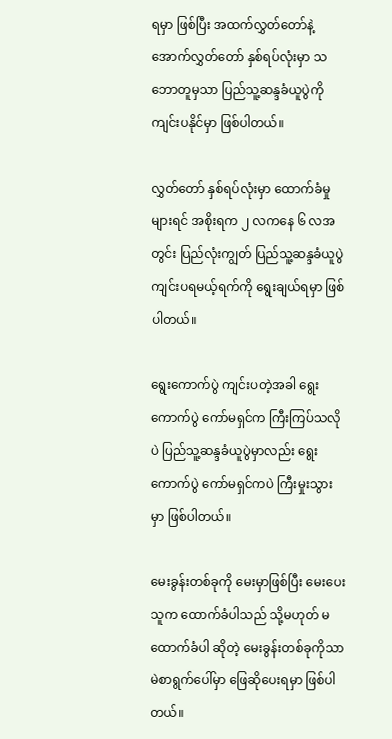ရမှာ ဖြစ်ပြီး အထက်လွှတ်တော်နဲ့ အောက်လွှတ်တော် နှစ်ရပ်လုံးမှာ သဘောတူမှသာ ပြည်သူ့ဆန္ဒခံယူပွဲကို ကျင်းပနိုင်မှာ ဖြစ်ပါတယ်။

လွှတ်တော် နှစ်ရပ်လုံးမှာ ထောက်ခံမှုများရင် အစိုးရက ၂ လကနေ ၆ လအတွင်း ပြည်လုံးကျွတ် ပြည်သူ့ဆန္ဒခံယူပွဲ ကျင်းပရမယ့်ရက်ကို ရွေးချယ်ရမှာ ဖြစ်ပါတယ်။

ရွေးကောက်ပွဲ ကျင်းပတဲ့အခါ ရွေးကောက်ပွဲ ကော်မရှင်က ကြီးကြပ်သလိုပဲ ပြည်သူ့ဆန္ဒခံယူပွဲမှာလည်း ရွေးကောက်ပွဲ ကော်မရှင်ကပဲ ကြီးမှုးသွားမှာ ဖြစ်ပါတယ်။

မေးခွန်းတစ်ခုကို မေးမှာဖြစ်ပြီး မေးပေးသူက ထောက်ခံပါသည် သို့မဟုတ် မထောက်ခံပါ ဆိုတဲ့ မေးခွန်းတစ်ခုကိုသာ မဲစာရွက်ပေါ်မှာ ဖြေဆိုပေးရမှာ ဖြစ်ပါတယ်။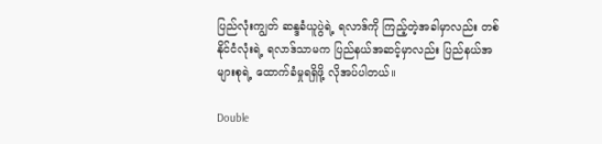ပြည်လုံးကျွတ် ဆန္ဒခံယူပွဲရဲ့ ရလာဒ်ကို ကြည့်တဲ့အခါမှာလည်း တစ်နိုင်ငံလုံးရဲ့ ရလာဒ်သာမက ပြည်နယ်အဆင့်မှာလည်း ပြည်နယ်အများစုရဲ့ ထောက်ခံမှုရရှိဖို့ လိုအပ်ပါတယ်။

Double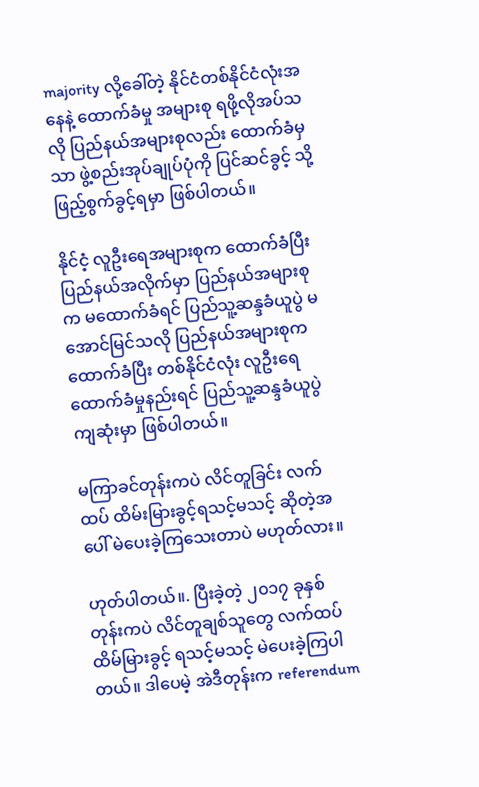majority လို့ခေါ်တဲ့ နိုင်ငံတစ်နိုင်ငံလုံးအနေနဲ့ ထောက်ခံမှု အများစု ရဖို့လိုအပ်သလို ပြည်နယ်အများစုလည်း ထောက်ခံမှသာ ဖွဲ့စည်းအုပ်ချုပ်ပုံကို ပြင်ဆင်ခွင့် သို့ ဖြည့်စွက်ခွင့်ရမှာ ဖြစ်ပါတယ်။

နိုင်ငံ့ လူဦးရေအများစုက ထောက်ခံပြီး ပြည်နယ်အလိုက်မှာ ပြည်နယ်အများစုက မထောက်ခံရင် ပြည်သူ့ဆန္ဒခံယူပွဲ မအောင်မြင်သလို ပြည်နယ်အများစုက ထောက်ခံပြီး တစ်နိုင်ငံလုံး လူဦးရေ ထောက်ခံမှုနည်းရင် ပြည်သူ့ဆန္ဒခံယူပွဲ ကျဆုံးမှာ ဖြစ်ပါတယ်။

မကြာခင်တုန်းကပဲ လိင်တူခြင်း လက်ထပ် ထိမ်းမြားခွင့်ရသင့်မသင့် ဆိုတဲ့အပေါ် မဲပေးခဲ့ကြသေးတာပဲ မဟုတ်လား။

ဟုတ်ပါတယ်။. ပြီးခဲ့တဲ့ ၂၀၁၇ ခုနှစ်တုန်းကပဲ လိင်တူချစ်သူတွေ လက်ထပ်ထိမ်မြားခွင့် ရသင့်မသင့် မဲပေးခဲ့ကြပါတယ်။ ဒါပေမဲ့ အဲဒီတုန်းက referendum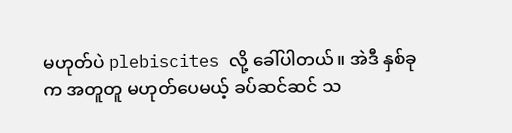မဟုတ်ပဲ plebiscites လို့ ခေါ်ပါတယ်။ အဲဒီ နှစ်ခုက အတူတူ မဟုတ်ပေမယ့် ခပ်ဆင်ဆင် သ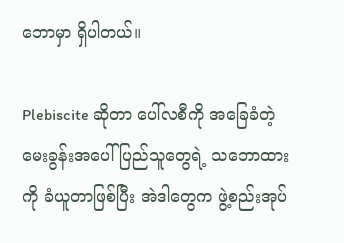ဘောမှာ ရှိပါတယ်။

Plebiscite ဆိုတာ ပေါ်လစီကို အခြေခံတဲ့ မေးခွန်းအပေါ် ပြည်သူတွေရဲ့ သဘောထားကို ခံယူတာဖြစ်ပြီး အဲဒါတွေက ဖွဲ့စည်းအုပ်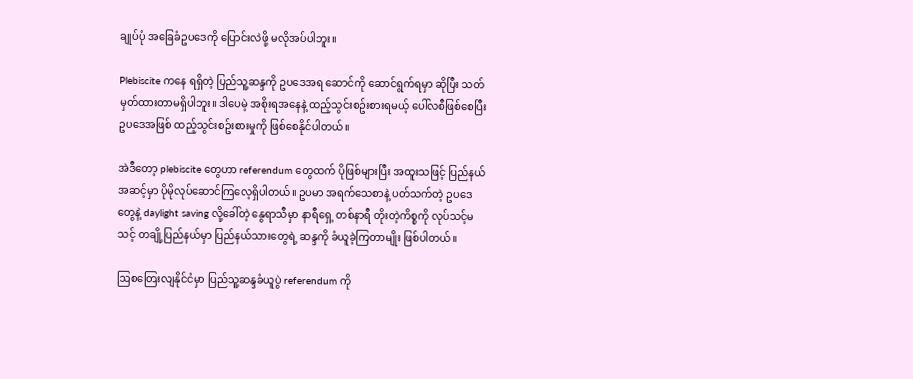ချုပ်ပုံ အခြေခံဥပဒေကို ပြောင်းလဲဖို့ မလိုအပ်ပါဘူး။

Plebiscite ကနေ ရရှိတဲ့ ပြည်သူ့ဆန္ဒကို ဥပဒေအရ ဆောင်ကို ဆောင်ရွက်ရမှာ ဆိုပြီး သတ်မှတ်ထားတာမရှိပါဘူး။ ဒါပေမဲ့ အစိုးရအနေနဲ့ ထည့်သွင်းစဥ်းစားရမယ့် ပေါ်လစီဖြစ်စေပြီး ဥပဒေအဖြစ် ထည့်သွင်းစဥ်းစားမှုကို ဖြစ်စေနိုင်ပါတယ်။

အဲဒီတော့ plebiscite တွေဟာ referendum တွေထက် ပိုဖြစ်များပြီး အထူးသဖြင့် ပြည်နယ်အဆင့်မှာ ပိုမိုလုပ်ဆောင်ကြလေ့ရှိပါတယ်။ ဥပမာ အရက်သေစာနဲ့ ပတ်သက်တဲ့ ဥပဒေတွေနဲ့ daylight saving လို့ခေါ်တဲ့ နွေရာသီမှာ နာရီရှေ့ တစ်နာရီ တိုးတဲ့ကိစ္စကို လုပ်သင့်မသင့် တချို့ပြည်နယ်မှာ ပြည်နယ်သားတွေရဲ့ ဆန္ဒကို ခံယူခဲ့ကြတာမျိုး ဖြစ်ပါတယ်။

ဩစတြေးလျနိုင်ငံမှာ ပြည်သူ့ဆန္ဒခံယူပွဲ referendum ကို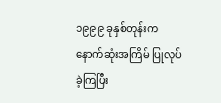၁၉၉၉ ခုနှစ်တုန်းက နောက်ဆုံးအကြိမ် ပြုလုပ်ခဲ့ကြပြီး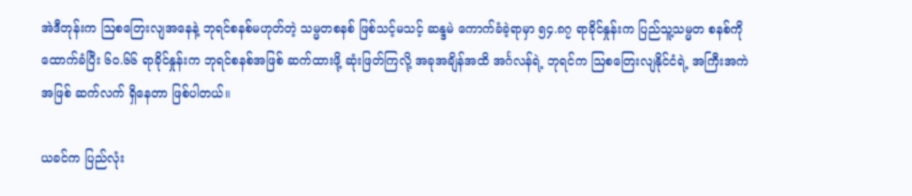အဲဒီတုန်းက ဩစတြေးလျအနေနဲ့ ဘုရင်စနစ်မဟုတ်တဲ့ သမ္မတစနစ် ဖြစ်သင့်မသင့် ဆန္ဒမဲ ကောက်ခံခဲ့ရာမှာ ၅၄.၈၇ ရာခိုင်နှုန်းက ပြည်သူ့သမ္မတ စနစ်ကို ထောက်ခံပြီး ၆၀.၆၆ ရာခိုင်နှုန်းက ဘုရင်စနစ်အဖြစ် ဆက်ထားဖို့ ဆုံးဖြတ်ကြလို့ အခုအချိန်အထိ အင်္ဂလန်ရဲ့ ဘုရင်က ဩစတြေးလျနိုင်ငံရဲ့ အကြီးအကဲအဖြစ် ဆက်လက် ရှိနေတာ ဖြစ်ပါတယ်။

ယခင်က ပြည်လုံး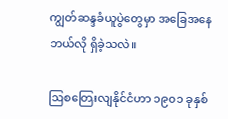ကျွတ်ဆန္ဒခံယူပွဲတွေမှာ အခြေအနေ ဘယ်လို ရှိခဲ့သလဲ။

ဩစတြေးလျနိုင်ငံဟာ ၁၉၀၁ ခုနှစ်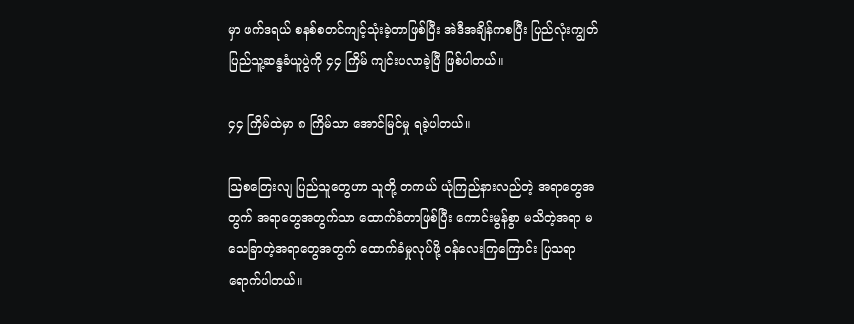မှာ ဖက်ဒရယ် စနစ်စတင်ကျင့်သုံးခဲ့တာဖြစ်ပြီး အဲဒီအချိန်ကစပြီး ပြည်လုံးကျွတ် ပြည်သူ့ဆန္ဒခံယူပွဲကို ၄၄ ကြိမ် ကျင်းပလာခဲ့ပြီ ဖြစ်ပါတယ်။

၄၄ ကြိမ်ထဲမှာ ၈ ကြိမ်သာ အောင်မြင်မှု ရခဲ့ပါတယ်။

ဩစတြေးလျ ပြည်သူတွေဟာ သူတို့ တကယ် ယုံကြည်နားလည်တဲ့ အရာတွေအတွက် အရာတွေအတွက်သာ ထောက်ခံတာဖြစ်ပြီး ကောင်းမွန်စွာ မသိတဲ့အရာ မသေခြာတဲ့အရာတွေအတွက် ထောက်ခံမှုလုပ်ဖို့ ဝန်လေးကြကြောင်း ပြသရာ ရောက်ပါတယ်။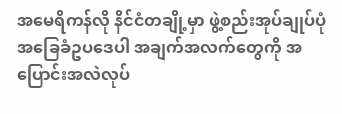အမေရိကန်လို နိင်ငံတချို့မှာ ဖွဲ့စည်းအုပ်ချုပ်ပုံ အခြေခံဥပဒေပါ အချက်အလက်တွေကို အပြောင်းအလဲလုပ်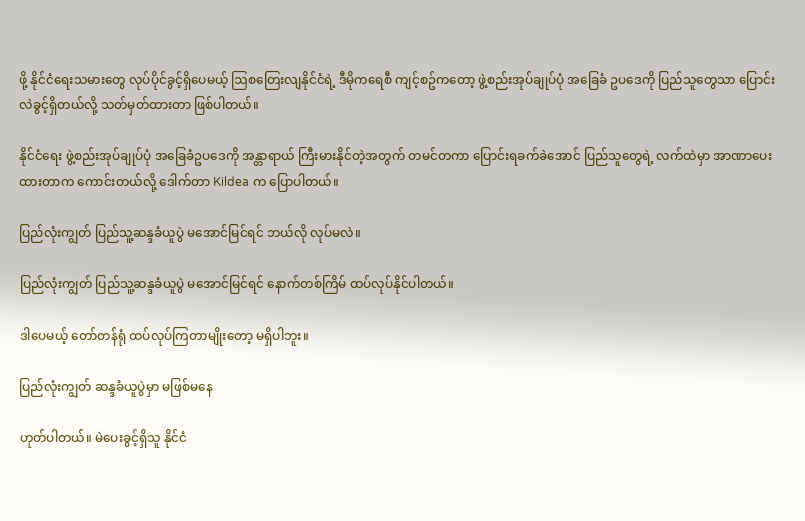ဖို့ နိုင်ငံရေးသမားတွေ လုပ်ပိုင်ခွင့်ရှိပေမယ့် ဩစတြေးလျနိုင်ငံရဲ့ ဒီမိုကရေစီ ကျင့်စဥ်ကတော့ ဖွဲ့စည်းအုပ်ချုပ်ပုံ အခြေခံ ဥပဒေကို ပြည်သူတွေသာ ပြောင်းလဲခွင့်ရှိတယ်လို့ သတ်မှတ်ထားတာ ဖြစ်ပါတယ်။

နိုင်ငံရေး ဖွဲ့စည်းအုပ်ချုပ်ပုံ အခြေခံဥပဒေကို အန္တာရာယ် ကြီးမားနိုင်တဲ့အတွက် တမင်တကာ ပြောင်းရခက်ခဲအောင် ပြည်သူတွေရဲ့ လက်ထဲမှာ အာဏာပေးထားတာက ကောင်းတယ်လို့ ဒေါက်တာ Kildea က ပြောပါတယ်။

ပြည်လုံးကျွတ် ပြည်သူ့ဆန္ဒခံယူပွဲ မအောင်မြင်ရင် ဘယ်လို လုပ်မလဲ။

ပြည်လုံးကျွတ် ပြည်သူ့ဆန္ဒခံယူပွဲ မအောင်မြင်ရင် နောက်တစ်ကြိမ် ထပ်လုပ်နိုင်ပါတယ်။

ဒါပေမယ့် တော်တန်ရုံ ထပ်လုပ်ကြတာမျိုးတော့ မရှိပါဘူး။

ပြည်လုံးကျွတ် ဆန္ဒခံယူပွဲမှာ မဖြစ်မနေ

ဟုတ်ပါတယ်။ မဲပေးခွင့်ရှိသူ နိုင်ငံ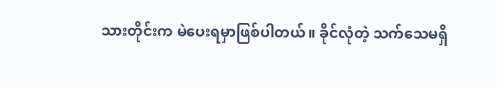သားတိုင်းက မဲပေးရမှာဖြစ်ပါတယ်။ ခိုင်လုံတဲ့ သက်သေမရှိ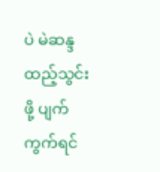ပဲ မဲဆန္ဒထည့်သွင်းဖို့ ပျက်ကွက်ရင်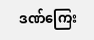ဒဏ်ကြေး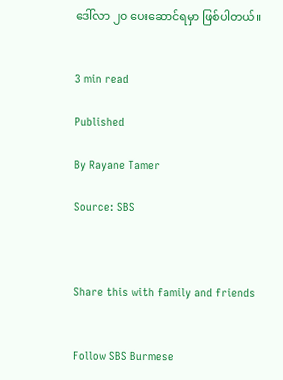ဒေါ်လာ ၂၀ ပေးဆောင်ရမှာ ဖြစ်ပါတယ်။


3 min read

Published

By Rayane Tamer

Source: SBS



Share this with family and friends


Follow SBS Burmese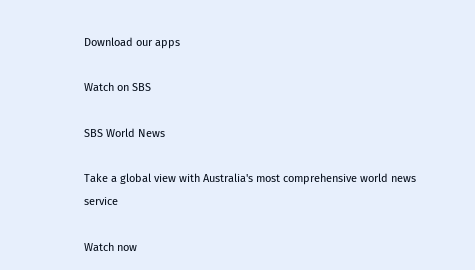Download our apps

Watch on SBS

SBS World News

Take a global view with Australia's most comprehensive world news service

Watch now